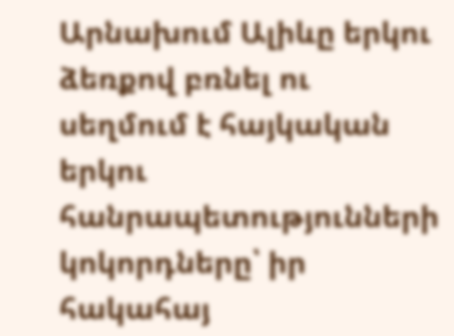Արնախում Ալիևը երկու ձեռքով բռնել ու սեղմում է հայկական երկու հանրապետությունների կոկորդները՝ իր հակահայ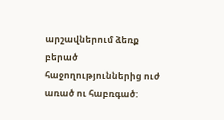արշավներում ձեռք բերած հաջողություններից ուժ առած ու հաբռգած: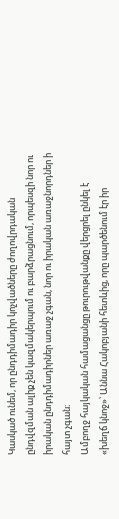Կասկած ունեմ, որ ընդդիմադիր կոչվածները ժողովրդական ընդվզման ալիք չեն կազմակերպում ու բարձրացնում, որպեսզի նոր ու իրական ընդդիմադիրներ առաջ չգան, նոր ու իրական առաջնորդներ ի հայտ չգան։
Ամբողջ հայկական համացանցը թուրութվանքը վերցրել ընկել է «խեղճ կնոջ»՝ Աննա Հակոբյանի հետևից, որը պարծենում էր իր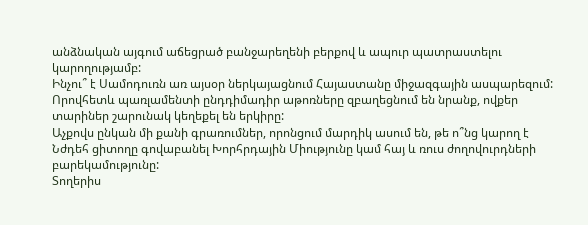անձնական այգում աճեցրած բանջարեղենի բերքով և ապուր պատրաստելու կարողությամբ:
Ինչու՞ է Սամոդուռն առ այսօր ներկայացնում Հայաստանը միջազգային ասպարեզում:
Որովհետև պառլամենտի ընդդիմադիր աթոռները զբաղեցնում են նրանք, ովքեր տարիներ շարունակ կեղեքել են երկիրը:
Աչքովս ընկան մի քանի գրառումներ, որոնցում մարդիկ ասում են, թե ո՞նց կարող է Նժդեհ ցիտողը գովաբանել Խորհրդային Միությունը կամ հայ և ռուս ժողովուրդների բարեկամությունը:
Տողերիս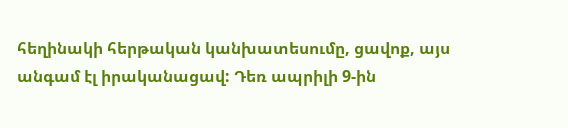հեղինակի հերթական կանխատեսումը, ցավոք, այս անգամ էլ իրականացավ: Դեռ ապրիլի 9-ին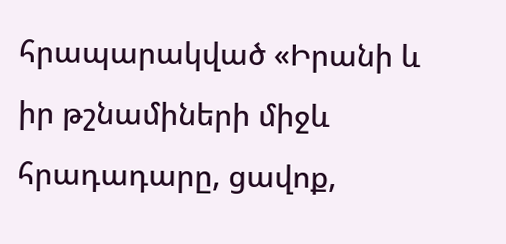հրապարակված «Իրանի և իր թշնամիների միջև հրադադարը, ցավոք,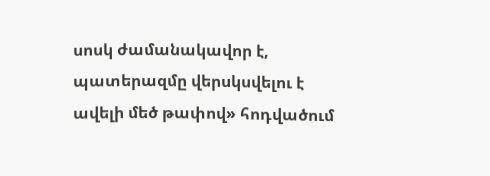սոսկ ժամանակավոր է, պատերազմը վերսկսվելու է ավելի մեծ թափով» հոդվածում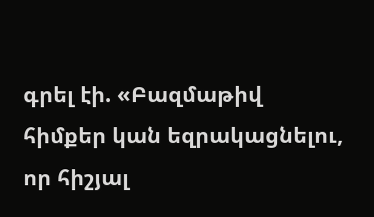գրել էի. «Բազմաթիվ հիմքեր կան եզրակացնելու, որ հիշյալ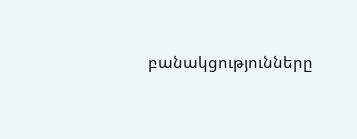բանակցությունները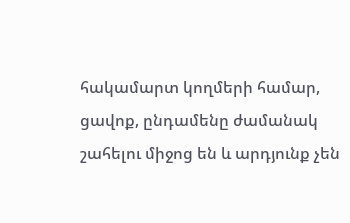հակամարտ կողմերի համար, ցավոք, ընդամենը ժամանակ շահելու միջոց են և արդյունք չեն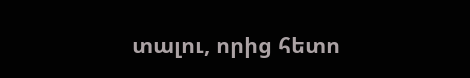տալու, որից հետո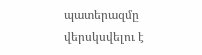պատերազմը վերսկսվելու է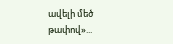ավելի մեծ թափով»...